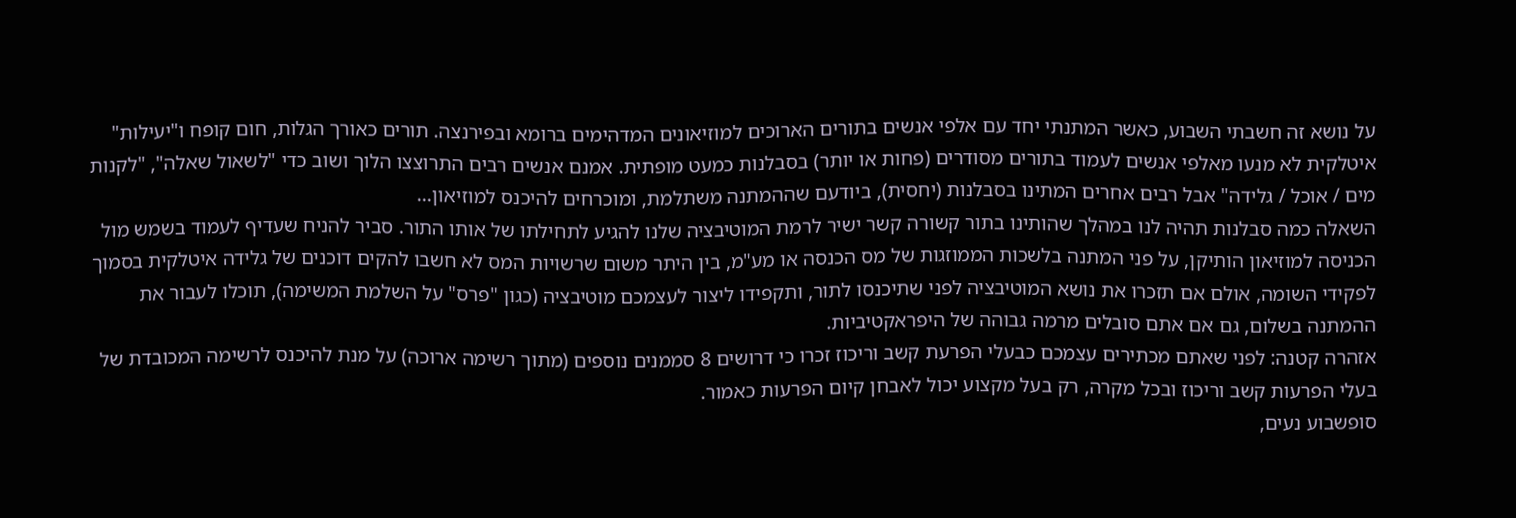על נושא זה חשבתי השבוע, כאשר המתנתי יחד עם אלפי אנשים בתורים הארוכים למוזיאונים המדהימים ברומא ובפירנצה. תורים כאורך הגלות, חום קופח ו"יעילות" איטלקית לא מנעו מאלפי אנשים לעמוד בתורים מסודרים (פחות או יותר) בסבלנות כמעט מופתית. אמנם אנשים רבים התרוצצו הלוך ושוב כדי "לשאול שאלה", "לקנות מים / אוכל / גלידה" אבל רבים אחרים המתינו בסבלנות (יחסית), ביודעם שההמתנה משתלמת, ומוכרחים להיכנס למוזיאון...
השאלה כמה סבלנות תהיה לנו במהלך שהותינו בתור קשורה קשר ישיר לרמת המוטיבציה שלנו להגיע לתחילתו של אותו התור. סביר להניח שעדיף לעמוד בשמש מול הכניסה למוזיאון הותיקן, על פני המתנה בלשכות הממוזגות של מס הכנסה או מע"מ, בין היתר משום שרשויות המס לא חשבו להקים דוכנים של גלידה איטלקית בסמוך לפקידי השומה, אולם אם תזכרו את נושא המוטיבציה לפני שתיכנסו לתור, ותקפידו ליצור לעצמכם מוטיבציה (כגון "פרס" על השלמת המשימה), תוכלו לעבור את ההמתנה בשלום, גם אם אתם סובלים מרמה גבוהה של היפראקטיביות.
אזהרה קטנה: לפני שאתם מכתירים עצמכם כבעלי הפרעת קשב וריכוז זכרו כי דרושים 8 סממנים נוספים (מתוך רשימה ארוכה) על מנת להיכנס לרשימה המכובדת של בעלי הפרעות קשב וריכוז ובכל מקרה, רק בעל מקצוע יכול לאבחן קיום הפרעות כאמור.
סופשבוע נעים,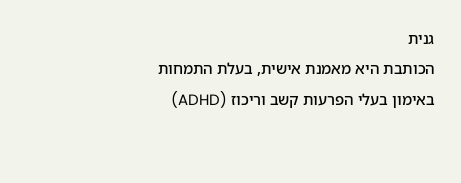גנית
הכותבת היא מאמנת אישית, בעלת התמחות באימון בעלי הפרעות קשב וריכוז (ADHD)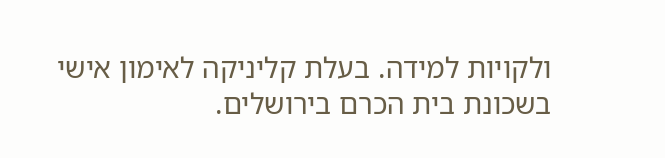ולקויות למידה. בעלת קליניקה לאימון אישי בשכונת בית הכרם בירושלים.